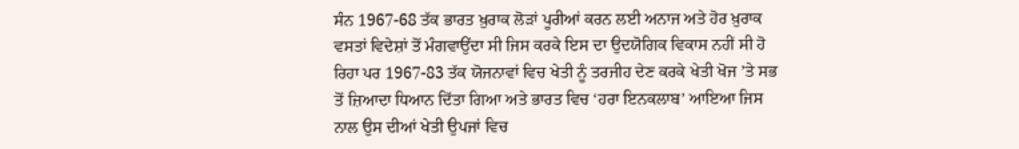ਸੰਨ 1967-68 ਤੱਕ ਭਾਰਤ ਖ਼ੁਰਾਕ ਲੋੜਾਂ ਪੂਰੀਆਂ ਕਰਨ ਲਈ ਅਨਾਜ ਅਤੇ ਹੋਰ ਖ਼ੁਰਾਕ ਵਸਤਾਂ ਵਿਦੇਸ਼ਾਂ ਤੋਂ ਮੰਗਵਾਉਂਦਾ ਸੀ ਜਿਸ ਕਰਕੇ ਇਸ ਦਾ ਉਦਯੋਗਿਕ ਵਿਕਾਸ ਨਹੀਂ ਸੀ ਹੋ ਰਿਹਾ ਪਰ 1967-83 ਤੱਕ ਯੋਜਨਾਵਾਂ ਵਿਚ ਖੇਤੀ ਨੂੰ ਤਰਜੀਹ ਦੇਣ ਕਰਕੇ ਖੇਤੀ ਖੋਜ ’ਤੇ ਸਭ ਤੋਂ ਜ਼ਿਆਦਾ ਧਿਆਨ ਦਿੱਤਾ ਗਿਆ ਅਤੇ ਭਾਰਤ ਵਿਚ ‘ਹਰਾ ਇਨਕਲਾਬ’ ਆਇਆ ਜਿਸ ਨਾਲ ਉਸ ਦੀਆਂ ਖੇਤੀ ਉਪਜਾਂ ਵਿਚ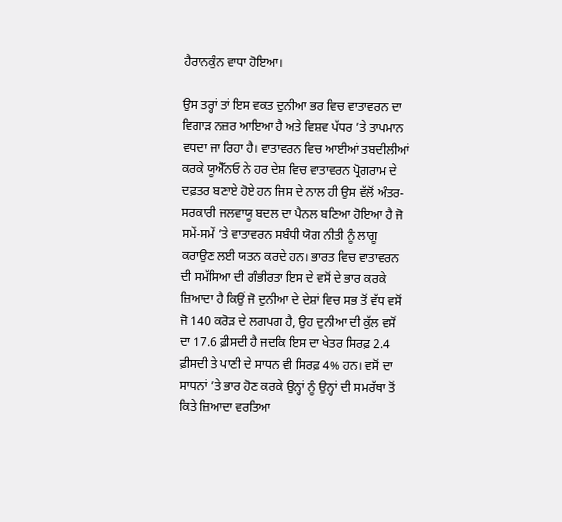ਹੈਰਾਨਕੁੰਨ ਵਾਧਾ ਹੋਇਆ।

ਉਸ ਤਰ੍ਹਾਂ ਤਾਂ ਇਸ ਵਕਤ ਦੁਨੀਆ ਭਰ ਵਿਚ ਵਾਤਾਵਰਨ ਦਾ ਵਿਗਾੜ ਨਜ਼ਰ ਆਇਆ ਹੈ ਅਤੇ ਵਿਸ਼ਵ ਪੱਧਰ ’ਤੇ ਤਾਪਮਾਨ ਵਧਦਾ ਜਾ ਰਿਹਾ ਹੈ। ਵਾਤਾਵਰਨ ਵਿਚ ਆਈਆਂ ਤਬਦੀਲੀਆਂ ਕਰਕੇ ਯੂਐੱਨਓ ਨੇ ਹਰ ਦੇਸ਼ ਵਿਚ ਵਾਤਾਵਰਨ ਪ੍ਰੋਗਰਾਮ ਦੇ ਦਫ਼ਤਰ ਬਣਾਏ ਹੋਏ ਹਨ ਜਿਸ ਦੇ ਨਾਲ ਹੀ ਉਸ ਵੱਲੋਂ ਅੰਤਰ-ਸਰਕਾਰੀ ਜਲਵਾਯੂ ਬਦਲ ਦਾ ਪੈਨਲ ਬਣਿਆ ਹੋਇਆ ਹੈ ਜੋ ਸਮੇਂ-ਸਮੇਂ ’ਤੇ ਵਾਤਾਵਰਨ ਸਬੰਧੀ ਯੋਗ ਨੀਤੀ ਨੂੰ ਲਾਗੂ ਕਰਾਉਣ ਲਈ ਯਤਨ ਕਰਦੇ ਹਨ। ਭਾਰਤ ਵਿਚ ਵਾਤਾਵਰਨ ਦੀ ਸਮੱਸਿਆ ਦੀ ਗੰਭੀਰਤਾ ਇਸ ਦੇ ਵਸੋਂ ਦੇ ਭਾਰ ਕਰਕੇ ਜ਼ਿਆਦਾ ਹੈ ਕਿਉਂ ਜੋ ਦੁਨੀਆ ਦੇ ਦੇਸ਼ਾਂ ਵਿਚ ਸਭ ਤੋਂ ਵੱਧ ਵਸੋਂ ਜੋ 140 ਕਰੋੜ ਦੇ ਲਗਪਗ ਹੈ, ਉਹ ਦੁਨੀਆ ਦੀ ਕੁੱਲ ਵਸੋਂ ਦਾ 17.6 ਫ਼ੀਸਦੀ ਹੈ ਜਦਕਿ ਇਸ ਦਾ ਖੇਤਰ ਸਿਰਫ਼ 2.4 ਫ਼ੀਸਦੀ ਤੇ ਪਾਣੀ ਦੇ ਸਾਧਨ ਵੀ ਸਿਰਫ਼ 4% ਹਨ। ਵਸੋਂ ਦਾ ਸਾਧਨਾਂ ’ਤੇ ਭਾਰ ਹੋਣ ਕਰਕੇ ਉਨ੍ਹਾਂ ਨੂੰ ਉਨ੍ਹਾਂ ਦੀ ਸਮਰੱਥਾ ਤੋਂ ਕਿਤੇ ਜ਼ਿਆਦਾ ਵਰਤਿਆ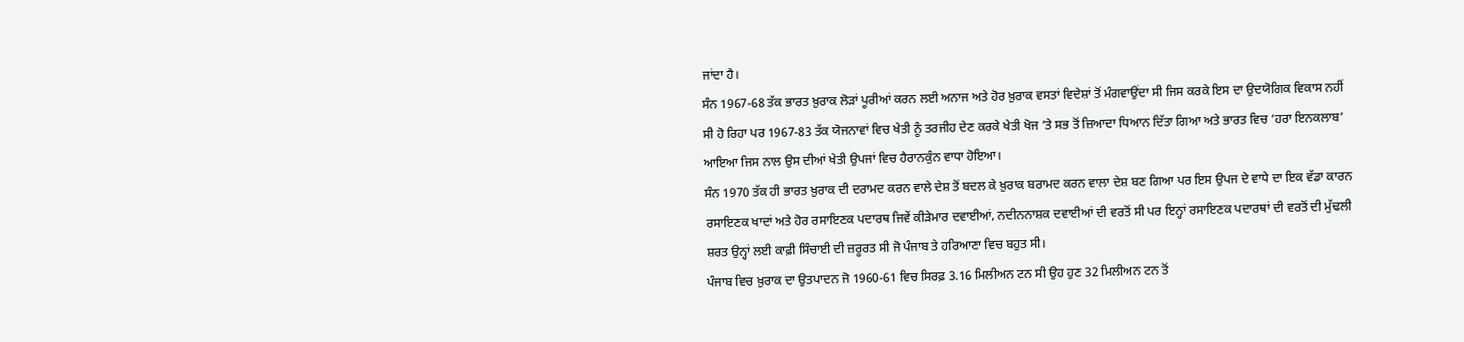ਜਾਂਦਾ ਹੈ।
ਸੰਨ 1967-68 ਤੱਕ ਭਾਰਤ ਖ਼ੁਰਾਕ ਲੋੜਾਂ ਪੂਰੀਆਂ ਕਰਨ ਲਈ ਅਨਾਜ ਅਤੇ ਹੋਰ ਖ਼ੁਰਾਕ ਵਸਤਾਂ ਵਿਦੇਸ਼ਾਂ ਤੋਂ ਮੰਗਵਾਉਂਦਾ ਸੀ ਜਿਸ ਕਰਕੇ ਇਸ ਦਾ ਉਦਯੋਗਿਕ ਵਿਕਾਸ ਨਹੀਂ ਸੀ ਹੋ ਰਿਹਾ ਪਰ 1967-83 ਤੱਕ ਯੋਜਨਾਵਾਂ ਵਿਚ ਖੇਤੀ ਨੂੰ ਤਰਜੀਹ ਦੇਣ ਕਰਕੇ ਖੇਤੀ ਖੋਜ ’ਤੇ ਸਭ ਤੋਂ ਜ਼ਿਆਦਾ ਧਿਆਨ ਦਿੱਤਾ ਗਿਆ ਅਤੇ ਭਾਰਤ ਵਿਚ ‘ਹਰਾ ਇਨਕਲਾਬ’ ਆਇਆ ਜਿਸ ਨਾਲ ਉਸ ਦੀਆਂ ਖੇਤੀ ਉਪਜਾਂ ਵਿਚ ਹੈਰਾਨਕੁੰਨ ਵਾਧਾ ਹੋਇਆ।
ਸੰਨ 1970 ਤੱਕ ਹੀ ਭਾਰਤ ਖ਼ੁਰਾਕ ਦੀ ਦਰਾਮਦ ਕਰਨ ਵਾਲੇ ਦੇਸ਼ ਤੋਂ ਬਦਲ ਕੇ ਖ਼ੁਰਾਕ ਬਰਾਮਦ ਕਰਨ ਵਾਲਾ ਦੇਸ਼ ਬਣ ਗਿਆ ਪਰ ਇਸ ਉਪਜ ਦੇ ਵਾਧੇ ਦਾ ਇਕ ਵੱਡਾ ਕਾਰਨ ਰਸਾਇਣਕ ਖਾਦਾਂ ਅਤੇ ਹੋਰ ਰਸਾਇਣਕ ਪਦਾਰਥ ਜਿਵੇਂ ਕੀੜੇਮਾਰ ਦਵਾਈਆਂ, ਨਦੀਨਨਾਸ਼ਕ ਦਵਾਈਆਂ ਦੀ ਵਰਤੋਂ ਸੀ ਪਰ ਇਨ੍ਹਾਂ ਰਸਾਇਣਕ ਪਦਾਰਥਾਂ ਦੀ ਵਰਤੋਂ ਦੀ ਮੁੱਢਲੀ ਸ਼ਰਤ ਉਨ੍ਹਾਂ ਲਈ ਕਾਫ਼ੀ ਸਿੰਚਾਈ ਦੀ ਜ਼ਰੂਰਤ ਸੀ ਜੋ ਪੰਜਾਬ ਤੇ ਹਰਿਆਣਾ ਵਿਚ ਬਹੁਤ ਸੀ।
ਪੰਜਾਬ ਵਿਚ ਖ਼ੁਰਾਕ ਦਾ ਉਤਪਾਦਨ ਜੋ 1960-61 ਵਿਚ ਸਿਰਫ਼ 3.16 ਮਿਲੀਅਨ ਟਨ ਸੀ ਉਹ ਹੁਣ 32 ਮਿਲੀਅਨ ਟਨ ਤੋਂ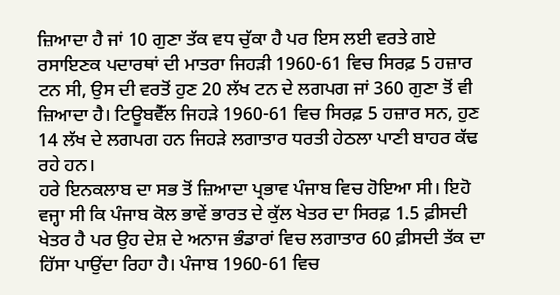ਜ਼ਿਆਦਾ ਹੈ ਜਾਂ 10 ਗੁਣਾ ਤੱਕ ਵਧ ਚੁੱਕਾ ਹੈ ਪਰ ਇਸ ਲਈ ਵਰਤੇ ਗਏ ਰਸਾਇਣਕ ਪਦਾਰਥਾਂ ਦੀ ਮਾਤਰਾ ਜਿਹੜੀ 1960-61 ਵਿਚ ਸਿਰਫ਼ 5 ਹਜ਼ਾਰ ਟਨ ਸੀ, ਉਸ ਦੀ ਵਰਤੋਂ ਹੁਣ 20 ਲੱਖ ਟਨ ਦੇ ਲਗਪਗ ਜਾਂ 360 ਗੁਣਾ ਤੋਂ ਵੀ ਜ਼ਿਆਦਾ ਹੈ। ਟਿਊਬਵੈੱਲ ਜਿਹੜੇ 1960-61 ਵਿਚ ਸਿਰਫ਼ 5 ਹਜ਼ਾਰ ਸਨ, ਹੁਣ 14 ਲੱਖ ਦੇ ਲਗਪਗ ਹਨ ਜਿਹੜੇ ਲਗਾਤਾਰ ਧਰਤੀ ਹੇਠਲਾ ਪਾਣੀ ਬਾਹਰ ਕੱਢ ਰਹੇ ਹਨ।
ਹਰੇ ਇਨਕਲਾਬ ਦਾ ਸਭ ਤੋਂ ਜ਼ਿਆਦਾ ਪ੍ਰਭਾਵ ਪੰਜਾਬ ਵਿਚ ਹੋਇਆ ਸੀ। ਇਹੋ ਵਜ੍ਹਾ ਸੀ ਕਿ ਪੰਜਾਬ ਕੋਲ ਭਾਵੇਂ ਭਾਰਤ ਦੇ ਕੁੱਲ ਖੇਤਰ ਦਾ ਸਿਰਫ਼ 1.5 ਫ਼ੀਸਦੀ ਖੇਤਰ ਹੈ ਪਰ ਉਹ ਦੇਸ਼ ਦੇ ਅਨਾਜ ਭੰਡਾਰਾਂ ਵਿਚ ਲਗਾਤਾਰ 60 ਫ਼ੀਸਦੀ ਤੱਕ ਦਾ ਹਿੱਸਾ ਪਾਉਂਦਾ ਰਿਹਾ ਹੈ। ਪੰਜਾਬ 1960-61 ਵਿਚ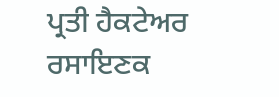ਪ੍ਰਤੀ ਹੈਕਟੇਅਰ ਰਸਾਇਣਕ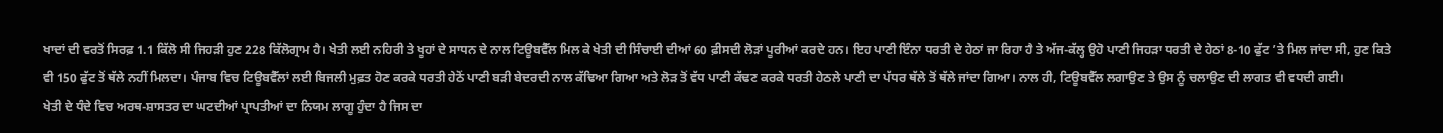ਖਾਦਾਂ ਦੀ ਵਰਤੋਂ ਸਿਰਫ਼ 1.1 ਕਿੱਲੋ ਸੀ ਜਿਹੜੀ ਹੁਣ 228 ਕਿੱਲੋਗ੍ਰਾਮ ਹੈ। ਖੇਤੀ ਲਈ ਨਹਿਰੀ ਤੇ ਖੂਹਾਂ ਦੇ ਸਾਧਨ ਦੇ ਨਾਲ ਟਿਊਬਵੈੱਲ ਮਿਲ ਕੇ ਖੇਤੀ ਦੀ ਸਿੰਚਾਈ ਦੀਆਂ 60 ਫ਼ੀਸਦੀ ਲੋੜਾਂ ਪੂਰੀਆਂ ਕਰਦੇ ਹਨ। ਇਹ ਪਾਣੀ ਇੰਨਾ ਧਰਤੀ ਦੇ ਹੇਠਾਂ ਜਾ ਰਿਹਾ ਹੈ ਤੇ ਅੱਜ-ਕੱਲ੍ਹ ਉਹੋ ਪਾਣੀ ਜਿਹੜਾ ਧਰਤੀ ਦੇ ਹੇਠਾਂ 8-10 ਫੁੱਟ ’ਤੇ ਮਿਲ ਜਾਂਦਾ ਸੀ, ਹੁਣ ਕਿਤੇ ਵੀ 150 ਫੁੱਟ ਤੋਂ ਥੱਲੇ ਨਹੀਂ ਮਿਲਦਾ। ਪੰਜਾਬ ਵਿਚ ਟਿਊਬਵੈੱਲਾਂ ਲਈ ਬਿਜਲੀ ਮੁਫ਼ਤ ਹੋਣ ਕਰਕੇ ਧਰਤੀ ਹੇਠੋਂ ਪਾਣੀ ਬੜੀ ਬੇਦਰਦੀ ਨਾਲ ਕੱਢਿਆ ਗਿਆ ਅਤੇ ਲੋੜ ਤੋਂ ਵੱਧ ਪਾਣੀ ਕੱਢਣ ਕਰਕੇ ਧਰਤੀ ਹੇਠਲੇ ਪਾਣੀ ਦਾ ਪੱਧਰ ਥੱਲੇ ਤੋਂ ਥੱਲੇ ਜਾਂਦਾ ਗਿਆ। ਨਾਲ ਹੀ, ਟਿਊਬਵੈੱਲ ਲਗਾਉਣ ਤੇ ਉਸ ਨੂੰ ਚਲਾਉਣ ਦੀ ਲਾਗਤ ਵੀ ਵਧਦੀ ਗਈ।
ਖੇਤੀ ਦੇ ਧੰਦੇ ਵਿਚ ਅਰਥ-ਸ਼ਾਸਤਰ ਦਾ ਘਟਦੀਆਂ ਪ੍ਰਾਪਤੀਆਂ ਦਾ ਨਿਯਮ ਲਾਗੂ ਹੁੰਦਾ ਹੈ ਜਿਸ ਦਾ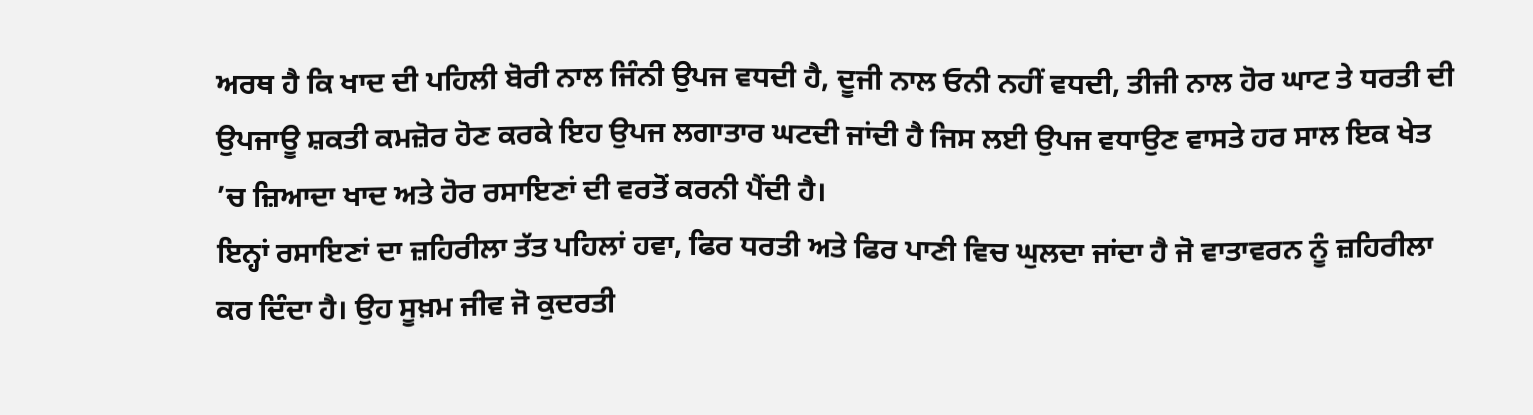ਅਰਥ ਹੈ ਕਿ ਖਾਦ ਦੀ ਪਹਿਲੀ ਬੋਰੀ ਨਾਲ ਜਿੰਨੀ ਉਪਜ ਵਧਦੀ ਹੈ, ਦੂਜੀ ਨਾਲ ਓਨੀ ਨਹੀਂ ਵਧਦੀ, ਤੀਜੀ ਨਾਲ ਹੋਰ ਘਾਟ ਤੇ ਧਰਤੀ ਦੀ ਉਪਜਾਊ ਸ਼ਕਤੀ ਕਮਜ਼ੋਰ ਹੋਣ ਕਰਕੇ ਇਹ ਉਪਜ ਲਗਾਤਾਰ ਘਟਦੀ ਜਾਂਦੀ ਹੈ ਜਿਸ ਲਈ ਉਪਜ ਵਧਾਉਣ ਵਾਸਤੇ ਹਰ ਸਾਲ ਇਕ ਖੇਤ ’ਚ ਜ਼ਿਆਦਾ ਖਾਦ ਅਤੇ ਹੋਰ ਰਸਾਇਣਾਂ ਦੀ ਵਰਤੋਂ ਕਰਨੀ ਪੈਂਦੀ ਹੈ।
ਇਨ੍ਹਾਂ ਰਸਾਇਣਾਂ ਦਾ ਜ਼ਹਿਰੀਲਾ ਤੱਤ ਪਹਿਲਾਂ ਹਵਾ, ਫਿਰ ਧਰਤੀ ਅਤੇ ਫਿਰ ਪਾਣੀ ਵਿਚ ਘੁਲਦਾ ਜਾਂਦਾ ਹੈ ਜੋ ਵਾਤਾਵਰਨ ਨੂੰ ਜ਼ਹਿਰੀਲਾ ਕਰ ਦਿੰਦਾ ਹੈ। ਉਹ ਸੂਖ਼ਮ ਜੀਵ ਜੋ ਕੁਦਰਤੀ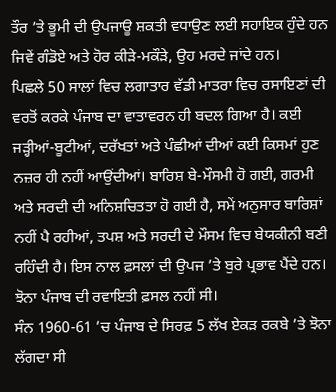ਤੌਰ ’ਤੇ ਭੂਮੀ ਦੀ ਉਪਜਾਊ ਸ਼ਕਤੀ ਵਧਾਉਣ ਲਈ ਸਹਾਇਕ ਹੁੰਦੇ ਹਨ ਜਿਵੇਂ ਗੰਡੋਏ ਅਤੇ ਹੋਰ ਕੀੜੇ-ਮਕੌੜੇ, ਉਹ ਮਰਦੇ ਜਾਂਦੇ ਹਨ।
ਪਿਛਲੇ 50 ਸਾਲਾਂ ਵਿਚ ਲਗਾਤਾਰ ਵੱਡੀ ਮਾਤਰਾ ਵਿਚ ਰਸਾਇਣਾਂ ਦੀ ਵਰਤੋਂ ਕਰਕੇ ਪੰਜਾਬ ਦਾ ਵਾਤਾਵਰਨ ਹੀ ਬਦਲ ਗਿਆ ਹੈ। ਕਈ ਜੜ੍ਹੀਆਂ-ਬੂਟੀਆਂ, ਦਰੱਖਤਾਂ ਅਤੇ ਪੰਛੀਆਂ ਦੀਆਂ ਕਈ ਕਿਸਮਾਂ ਹੁਣ ਨਜ਼ਰ ਹੀ ਨਹੀਂ ਆਉਂਦੀਆਂ। ਬਾਰਿਸ਼ ਬੇ-ਮੌਸਮੀ ਹੋ ਗਈ, ਗਰਮੀ ਅਤੇ ਸਰਦੀ ਦੀ ਅਨਿਸ਼ਚਿਤਤਾ ਹੋ ਗਈ ਹੈ, ਸਮੇਂ ਅਨੁਸਾਰ ਬਾਰਿਸ਼ਾਂ ਨਹੀਂ ਪੈ ਰਹੀਆਂ, ਤਪਸ਼ ਅਤੇ ਸਰਦੀ ਦੇ ਮੌਸਮ ਵਿਚ ਬੇਯਕੀਨੀ ਬਣੀ ਰਹਿੰਦੀ ਹੈ। ਇਸ ਨਾਲ ਫ਼ਸਲਾਂ ਦੀ ਉਪਜ ’ਤੇ ਬੁਰੇ ਪ੍ਰਭਾਵ ਪੈਂਦੇ ਹਨ। ਝੋਨਾ ਪੰਜਾਬ ਦੀ ਰਵਾਇਤੀ ਫ਼ਸਲ ਨਹੀਂ ਸੀ।
ਸੰਨ 1960-61 ’ਚ ਪੰਜਾਬ ਦੇ ਸਿਰਫ਼ 5 ਲੱਖ ਏਕੜ ਰਕਬੇ ’ਤੇ ਝੋਨਾ ਲੱਗਦਾ ਸੀ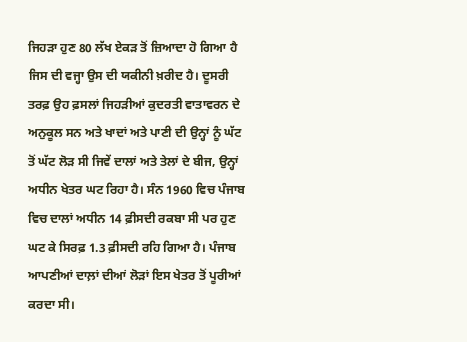ਜਿਹੜਾ ਹੁਣ 80 ਲੱਖ ਏਕੜ ਤੋਂ ਜ਼ਿਆਦਾ ਹੋ ਗਿਆ ਹੈ ਜਿਸ ਦੀ ਵਜ੍ਹਾ ਉਸ ਦੀ ਯਕੀਨੀ ਖ਼ਰੀਦ ਹੈ। ਦੂਸਰੀ ਤਰਫ਼ ਉਹ ਫ਼ਸਲਾਂ ਜਿਹੜੀਆਂ ਕੁਦਰਤੀ ਵਾਤਾਵਰਨ ਦੇ ਅਨੁਕੂਲ ਸਨ ਅਤੇ ਖਾਦਾਂ ਅਤੇ ਪਾਣੀ ਦੀ ਉਨ੍ਹਾਂ ਨੂੰ ਘੱਟ ਤੋਂ ਘੱਟ ਲੋੜ ਸੀ ਜਿਵੇਂ ਦਾਲਾਂ ਅਤੇ ਤੇਲਾਂ ਦੇ ਬੀਜ, ਉਨ੍ਹਾਂ ਅਧੀਨ ਖੇਤਰ ਘਟ ਰਿਹਾ ਹੈ। ਸੰਨ 1960 ਵਿਚ ਪੰਜਾਬ ਵਿਚ ਦਾਲਾਂ ਅਧੀਨ 14 ਫ਼ੀਸਦੀ ਰਕਬਾ ਸੀ ਪਰ ਹੁਣ ਘਟ ਕੇ ਸਿਰਫ਼ 1.3 ਫ਼ੀਸਦੀ ਰਹਿ ਗਿਆ ਹੈ। ਪੰਜਾਬ ਆਪਣੀਆਂ ਦਾਲ਼ਾਂ ਦੀਆਂ ਲੋੜਾਂ ਇਸ ਖੇਤਰ ਤੋਂ ਪੂਰੀਆਂ ਕਰਦਾ ਸੀ।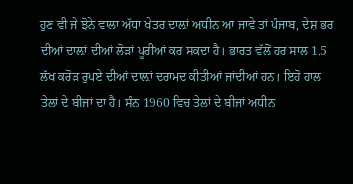ਹੁਣ ਵੀ ਜੇ ਝੋਨੇ ਵਾਲਾ ਅੱਧਾ ਖੇਤਰ ਦਾਲ਼ਾਂ ਅਧੀਨ ਆ ਜਾਵੇ ਤਾਂ ਪੰਜਾਬ, ਦੇਸ਼ ਭਰ ਦੀਆਂ ਦਾਲ਼ਾਂ ਦੀਆਂ ਲੋੜਾਂ ਪੂਰੀਆਂ ਕਰ ਸਕਦਾ ਹੈ। ਭਾਰਤ ਵੱਲੋਂ ਹਰ ਸਾਲ 1.5 ਲੱਖ ਕਰੋੜ ਰੁਪਏ ਦੀਆਂ ਦਾਲ਼ਾਂ ਦਰਾਮਦ ਕੀਤੀਆਂ ਜਾਂਦੀਆਂ ਹਨ। ਇਹੋ ਹਾਲ ਤੇਲਾਂ ਦੇ ਬੀਜਾਂ ਦਾ ਹੈ। ਸੰਨ 1960 ਵਿਚ ਤੇਲਾਂ ਦੇ ਬੀਜਾਂ ਅਧੀਨ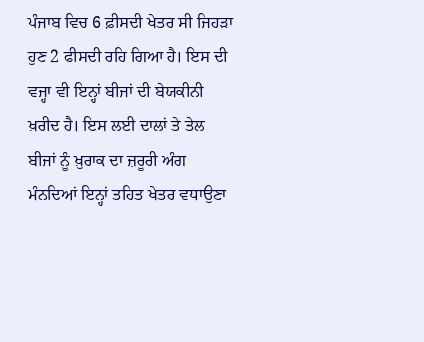ਪੰਜਾਬ ਵਿਚ 6 ਫ਼ੀਸਦੀ ਖੇਤਰ ਸੀ ਜਿਹੜਾ ਹੁਣ 2 ਫੀਸਦੀ ਰਹਿ ਗਿਆ ਹੈ। ਇਸ ਦੀ ਵਜ੍ਹਾ ਵੀ ਇਨ੍ਹਾਂ ਬੀਜਾਂ ਦੀ ਬੇਯਕੀਨੀ ਖ਼ਰੀਦ ਹੈ। ਇਸ ਲਈ ਦਾਲਾਂ ਤੇ ਤੇਲ ਬੀਜਾਂ ਨੂੰ ਖ਼ੁਰਾਕ ਦਾ ਜ਼ਰੂਰੀ ਅੰਗ ਮੰਨਦਿਆਂ ਇਨ੍ਹਾਂ ਤਹਿਤ ਖੇਤਰ ਵਧਾਉਣਾ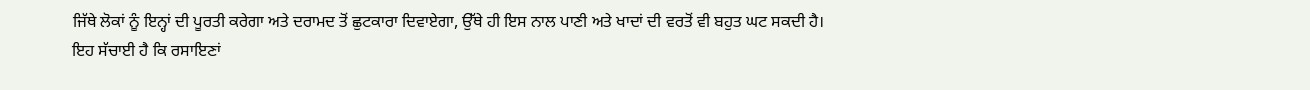ਜਿੱਥੇ ਲੋਕਾਂ ਨੂੰ ਇਨ੍ਹਾਂ ਦੀ ਪੂਰਤੀ ਕਰੇਗਾ ਅਤੇ ਦਰਾਮਦ ਤੋਂ ਛੁਟਕਾਰਾ ਦਿਵਾਏਗਾ, ਉੱਥੇ ਹੀ ਇਸ ਨਾਲ ਪਾਣੀ ਅਤੇ ਖਾਦਾਂ ਦੀ ਵਰਤੋਂ ਵੀ ਬਹੁਤ ਘਟ ਸਕਦੀ ਹੈ।
ਇਹ ਸੱਚਾਈ ਹੈ ਕਿ ਰਸਾਇਣਾਂ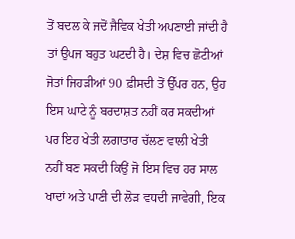ਤੋਂ ਬਦਲ ਕੇ ਜਦੋਂ ਜੈਵਿਕ ਖੇਤੀ ਅਪਣਾਈ ਜਾਂਦੀ ਹੈ ਤਾਂ ਉਪਜ ਬਹੁਤ ਘਟਦੀ ਹੈ। ਦੇਸ਼ ਵਿਚ ਛੋਟੀਆਂ ਜੋਤਾਂ ਜਿਹੜੀਆਂ 90 ਫ਼ੀਸਦੀ ਤੋਂ ਉੱਪਰ ਹਨ, ਉਹ ਇਸ ਘਾਟੇ ਨੂੰ ਬਰਦਾਸ਼ਤ ਨਹੀਂ ਕਰ ਸਕਦੀਆਂ ਪਰ ਇਹ ਖੇਤੀ ਲਗਾਤਾਰ ਚੱਲਣ ਵਾਲੀ ਖੇਤੀ ਨਹੀਂ ਬਣ ਸਕਦੀ ਕਿਉਂ ਜੋ ਇਸ ਵਿਚ ਹਰ ਸਾਲ ਖਾਦਾਂ ਅਤੇ ਪਾਣੀ ਦੀ ਲੋੜ ਵਧਦੀ ਜਾਵੇਗੀ, ਇਕ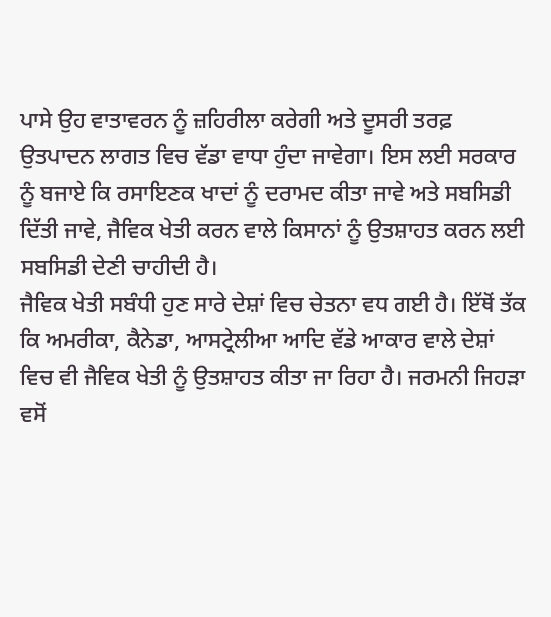ਪਾਸੇ ਉਹ ਵਾਤਾਵਰਨ ਨੂੰ ਜ਼ਹਿਰੀਲਾ ਕਰੇਗੀ ਅਤੇ ਦੂਸਰੀ ਤਰਫ਼ ਉਤਪਾਦਨ ਲਾਗਤ ਵਿਚ ਵੱਡਾ ਵਾਧਾ ਹੁੰਦਾ ਜਾਵੇਗਾ। ਇਸ ਲਈ ਸਰਕਾਰ ਨੂੰ ਬਜਾਏ ਕਿ ਰਸਾਇਣਕ ਖਾਦਾਂ ਨੂੰ ਦਰਾਮਦ ਕੀਤਾ ਜਾਵੇ ਅਤੇ ਸਬਸਿਡੀ ਦਿੱਤੀ ਜਾਵੇ, ਜੈਵਿਕ ਖੇਤੀ ਕਰਨ ਵਾਲੇ ਕਿਸਾਨਾਂ ਨੂੰ ਉਤਸ਼ਾਹਤ ਕਰਨ ਲਈ ਸਬਸਿਡੀ ਦੇਣੀ ਚਾਹੀਦੀ ਹੈ।
ਜੈਵਿਕ ਖੇਤੀ ਸਬੰਧੀ ਹੁਣ ਸਾਰੇ ਦੇਸ਼ਾਂ ਵਿਚ ਚੇਤਨਾ ਵਧ ਗਈ ਹੈ। ਇੱਥੋਂ ਤੱਕ ਕਿ ਅਮਰੀਕਾ, ਕੈਨੇਡਾ, ਆਸਟ੍ਰੇਲੀਆ ਆਦਿ ਵੱਡੇ ਆਕਾਰ ਵਾਲੇ ਦੇਸ਼ਾਂ ਵਿਚ ਵੀ ਜੈਵਿਕ ਖੇਤੀ ਨੂੰ ਉਤਸ਼ਾਹਤ ਕੀਤਾ ਜਾ ਰਿਹਾ ਹੈ। ਜਰਮਨੀ ਜਿਹੜਾ ਵਸੋਂ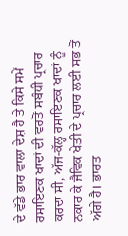ਦੇ ਵੱਡੇ ਭਾਰ ਵਾਲਾ ਦੇਸ਼ ਹੈ ਤੇ ਕਿਸੇ ਸਮੇਂ ਰਸਾਇਣਕ ਖਾਦਾਂ ਦੀ ਵਰਤੋਂ ਸਬੰਧੀ ਪ੍ਰਚਾਰ ਕਰਦਾ ਸੀ, ਅੱਜ-ਕੱਲ੍ਹ ਰਸਾਇਣਕ ਖਾਦਾਂ ਨੂੰ ਨਕਾਰ ਕੇ ਜੈਵਿਕ ਖੇਤੀ ਦੇ ਪ੍ਰਚਾਰ ਲਈ ਸਭ ਤੋਂ ਅੱਗੇ ਹੈ। ਭਾਰਤ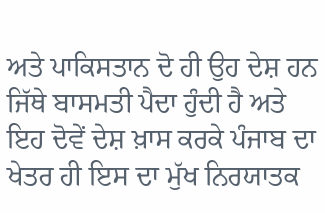ਅਤੇ ਪਾਕਿਸਤਾਨ ਦੋ ਹੀ ਉਹ ਦੇਸ਼ ਹਨ ਜਿੱਥੇ ਬਾਸਮਤੀ ਪੈਦਾ ਹੁੰਦੀ ਹੈ ਅਤੇ ਇਹ ਦੋਵੇਂ ਦੇਸ਼ ਖ਼ਾਸ ਕਰਕੇ ਪੰਜਾਬ ਦਾ ਖੇਤਰ ਹੀ ਇਸ ਦਾ ਮੁੱਖ ਨਿਰਯਾਤਕ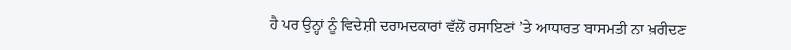ਹੈ ਪਰ ਉਨ੍ਹਾਂ ਨੂੰ ਵਿਦੇਸ਼ੀ ਦਰਾਮਦਕਾਰਾਂ ਵੱਲੋਂ ਰਸਾਇਣਾਂ ’ਤੇ ਆਧਾਰਤ ਬਾਸਮਤੀ ਨਾ ਖ਼ਰੀਦਣ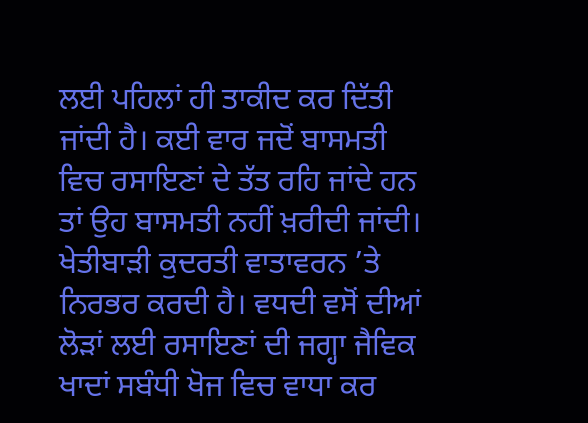ਲਈ ਪਹਿਲਾਂ ਹੀ ਤਾਕੀਦ ਕਰ ਦਿੱਤੀ ਜਾਂਦੀ ਹੈ। ਕਈ ਵਾਰ ਜਦੋਂ ਬਾਸਮਤੀ ਵਿਚ ਰਸਾਇਣਾਂ ਦੇ ਤੱਤ ਰਹਿ ਜਾਂਦੇ ਹਨ ਤਾਂ ਉਹ ਬਾਸਮਤੀ ਨਹੀਂ ਖ਼ਰੀਦੀ ਜਾਂਦੀ।
ਖੇਤੀਬਾੜੀ ਕੁਦਰਤੀ ਵਾਤਾਵਰਨ ’ਤੇ ਨਿਰਭਰ ਕਰਦੀ ਹੈ। ਵਧਦੀ ਵਸੋਂ ਦੀਆਂ ਲੋੜਾਂ ਲਈ ਰਸਾਇਣਾਂ ਦੀ ਜਗ੍ਹਾ ਜੈਵਿਕ ਖਾਦਾਂ ਸਬੰਧੀ ਖੋਜ ਵਿਚ ਵਾਧਾ ਕਰ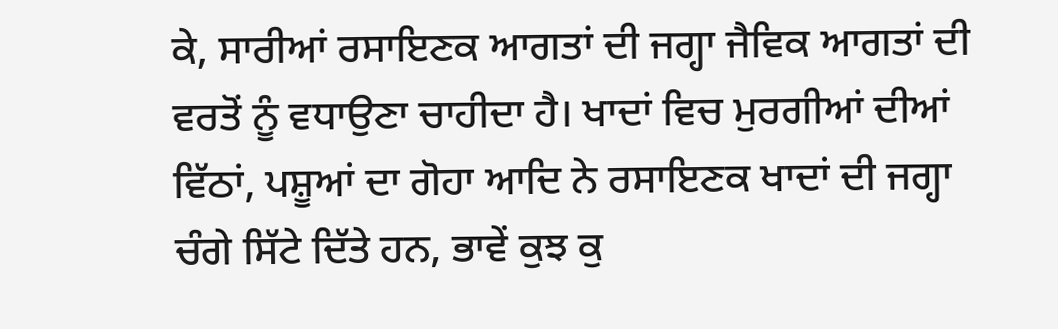ਕੇ, ਸਾਰੀਆਂ ਰਸਾਇਣਕ ਆਗਤਾਂ ਦੀ ਜਗ੍ਹਾ ਜੈਵਿਕ ਆਗਤਾਂ ਦੀ ਵਰਤੋਂ ਨੂੰ ਵਧਾਉਣਾ ਚਾਹੀਦਾ ਹੈ। ਖਾਦਾਂ ਵਿਚ ਮੁਰਗੀਆਂ ਦੀਆਂ ਵਿੱਠਾਂ, ਪਸ਼ੂਆਂ ਦਾ ਗੋਹਾ ਆਦਿ ਨੇ ਰਸਾਇਣਕ ਖਾਦਾਂ ਦੀ ਜਗ੍ਹਾ ਚੰਗੇ ਸਿੱਟੇ ਦਿੱਤੇ ਹਨ, ਭਾਵੇਂ ਕੁਝ ਕੁ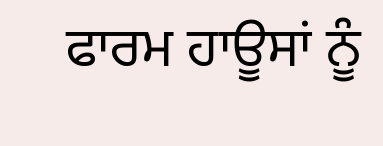ਫਾਰਮ ਹਾਊਸਾਂ ਨੂੰ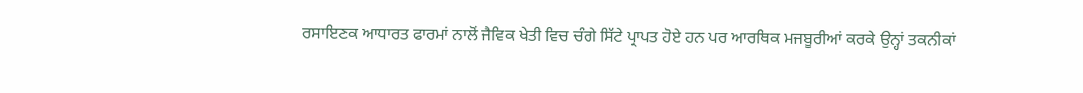ਰਸਾਇਣਕ ਆਧਾਰਤ ਫਾਰਮਾਂ ਨਾਲੋਂ ਜੈਵਿਕ ਖੇਤੀ ਵਿਚ ਚੰਗੇ ਸਿੱਟੇ ਪ੍ਰਾਪਤ ਹੋਏ ਹਨ ਪਰ ਆਰਥਿਕ ਮਜਬੂਰੀਆਂ ਕਰਕੇ ਉਨ੍ਹਾਂ ਤਕਨੀਕਾਂ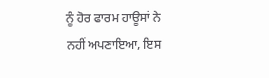ਨੂੰ ਹੋਰ ਫਾਰਮ ਹਾਊਸਾਂ ਨੇ ਨਹੀਂ ਅਪਣਾਇਆ, ਇਸ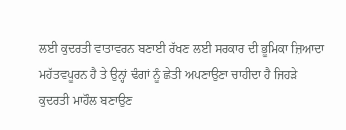ਲਈ ਕੁਦਰਤੀ ਵਾਤਾਵਰਨ ਬਣਾਈ ਰੱਖਣ ਲਈ ਸਰਕਾਰ ਦੀ ਭੂਮਿਕਾ ਜ਼ਿਆਦਾ ਮਹੱਤਵਪੂਰਨ ਹੈ ਤੇ ਉਨ੍ਹਾਂ ਢੰਗਾਂ ਨੂੰ ਛੇਤੀ ਅਪਣਾਉਣਾ ਚਾਹੀਦਾ ਹੈ ਜਿਹੜੇ ਕੁਦਰਤੀ ਮਾਹੌਲ ਬਣਾਉਣ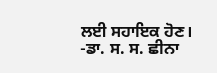ਲਈ ਸਹਾਇਕ ਹੋਣ।
-ਡਾ. ਸ. ਸ. ਛੀਨਾ